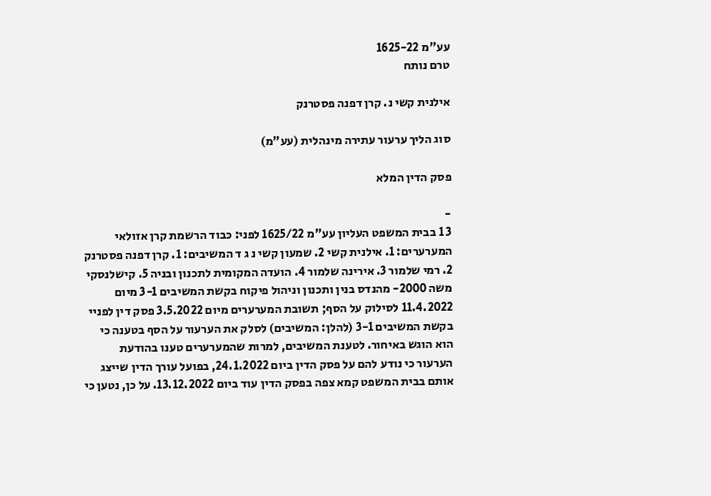עע"מ 1625-22
טרם נותח

אילנית קשי נ. קרן דפנה פסטרנק

סוג הליך ערעור עתירה מינהלית (עע"מ)

פסק הדין המלא

-
3 1 בבית המשפט העליון עע"מ 1625/22 לפני: כבוד הרשמת קרן אזולאי המערערים: 1. אילנית קשי 2. שמעון קשי נ ג ד המשיבים: 1. קרן דפנה פסטרנק 2. רמי שלמור 3. אירינה שלמור 4. הועדה המקומית לתכנון ובניה 5. קישלנסקי משה 2000- מהנדס בנין ותכנון וניהול פיקוח בקשת המשיבים 3-1 מיום 11.4.2022 לסילוק על הסף; תשובת המערערים מיום 3.5.2022 פסק דין לפניי בקשת המשיבים 3-1 (להלן: המשיבים) לסלק את הערעור על הסף בטענה כי הוא הוגש באיחור. לטענת המשיבים, למרות שהמערערים טענו בהודעת הערעור כי נודע להם על פסק הדין ביום 24.1.2022, בפועל עורך הדין שייצג אותם בבית המשפט קמא צפה בפסק הדין עוד ביום 13.12.2022. על כן, נטען כי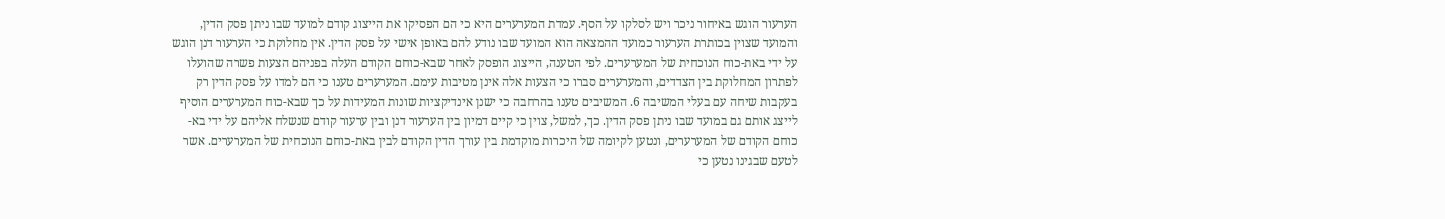הערעור הוגש באיחור ניכר ויש לסלקו על הסף. עמדת המערערים היא כי הם הפסיקו את הייצוג קודם למועד שבו ניתן פסק הדין, והמועד שצוין בכותרת הערעור כמועד ההמצאה הוא המועד שבו נודע להם באופן אישי על פסק הדין. אין מחלוקת כי הערעור דנן הוגש על ידי באת-כוח הנוכחית של המערערים. לפי הטענה, הייצוג הופסק לאחר שבא-כוחם הקודם העלה בפניהם הצעות פשרה שהועלו לפתרון המחלוקת בין הצדדים, והמערערים סברו כי הצעות אלה אינן מטיבות עימם. המערערים טענו כי הם למדו על פסק הדין רק בעקבות שיחה עם בעלי המשיבה 6. המשיבים טענו בהרחבה כי ישנן אינדיקציות שונות המעידות על כך שבא-כוח המערערים הוסיף לייצג אותם גם במועד שבו ניתן פסק הדין. כך, למשל, צוין כי קיים דמיון בין הערעור דנן ובין ערעור קודם שנשלח אליהם על ידי בא-כוחם הקודם של המערערים, ונטען לקיומה של היכרות מוקדמת בין עורך הדין הקודם לבין באת-כוחם הנוכחית של המערערים. אשר לטעם שבגינו נטען כי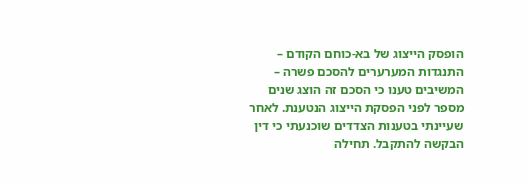הופסק הייצוג של בא-כוחם הקודם – התנגדות המערערים להסכם פשרה – המשיבים טענו כי הסכם זה הוצג שנים מספר לפני הפסקת הייצוג הנטענת. לאחר שעיינתי בטענות הצדדים שוכנעתי כי דין הבקשה להתקבל. תחילה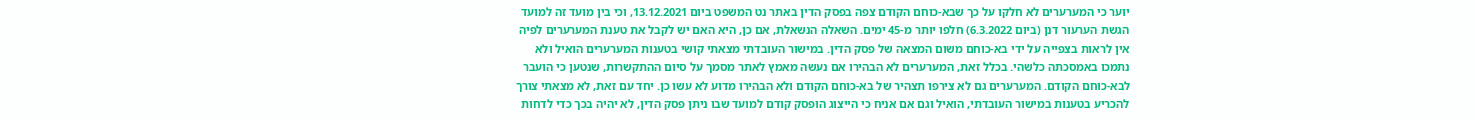יוער כי המערערים לא חלקו על כך שבא-כוחם הקודם צפה בפסק הדין באתר נט המשפט ביום 13.12.2021, וכי בין מועד זה למועד הגשת הערעור דנן (ביום 6.3.2022) חלפו יותר מ-45 ימים. השאלה הנשאלת, אם כן, היא האם יש לקבל את טענת המערערים לפיה אין לראות בצפייה על ידי בא-כוחם משום המצאה של פסק הדין. במישור העובדתי מצאתי קושי בטענות המערערים הואיל ולא נתמכו באמסכתה כלשהי. בכלל זאת, המערערים לא הבהירו אם נעשה מאמץ לאתר מסמך על סיום ההתקשרות, שנטען כי הועבר לבא-כוחם הקודם. המערערים גם לא צירפו תצהיר של בא-כוחם הקודם ולא הבהירו מדוע לא עשו כן. יחד עם זאת, לא מצאתי צורך להכריע בטענות במישור העובדתי, הואיל וגם אם אניח כי הייצוג הופסק קודם למועד שבו ניתן פסק הדין, לא יהיה בכך כדי לדחות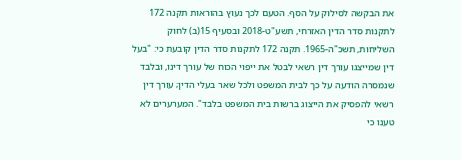את הבקשה לסילוק על הסף. הטעם לכך נעוץ בהוראות תקנה 172 לתקנות סדר הדין האזרחי, תשע"ט-2018 ובסעיף 15(ב) לחוק השליחות, תשכ"ה-1965. תקנה 172 לתקנות סדר הדין קובעת כי: "בעל דין שמייצגו עורך דין רשאי לבטל את ייפוי הכוח של עורך דינו, ובלבד שנמסרה הודעה על כך לבית המשפט ולכל שאר בעלי הדין; עורך דין רשאי להפסיק את הייצוג ברשות בית המשפט בלבד". המערערים לא טענו כי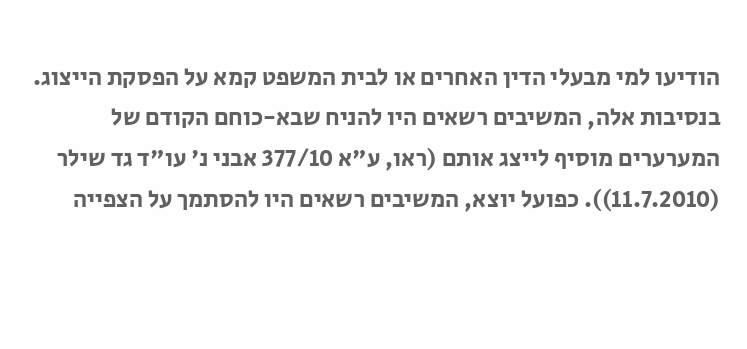הודיעו למי מבעלי הדין האחרים או לבית המשפט קמא על הפסקת הייצוג. בנסיבות אלה, המשיבים רשאים היו להניח שבא-כוחם הקודם של המערערים מוסיף לייצג אותם (ראו, ע"א 377/10 אבני נ' עו"ד גד שילר (11.7.2010)). כפועל יוצא, המשיבים רשאים היו להסתמך על הצפייה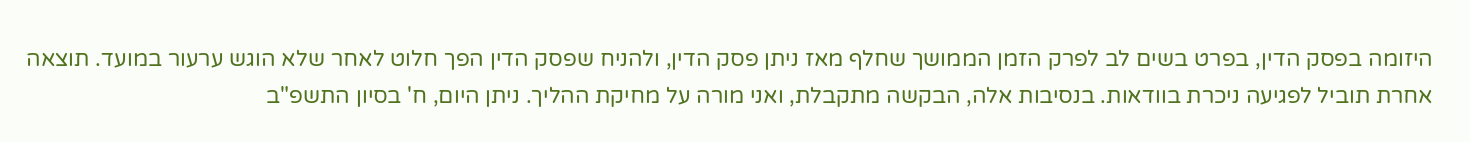היזומה בפסק הדין, בפרט בשים לב לפרק הזמן הממושך שחלף מאז ניתן פסק הדין, ולהניח שפסק הדין הפך חלוט לאחר שלא הוגש ערעור במועד. תוצאה אחרת תוביל לפגיעה ניכרת בוודאות. בנסיבות אלה, הבקשה מתקבלת, ואני מורה על מחיקת ההליך. ניתן היום, ח' בסיון התשפ"ב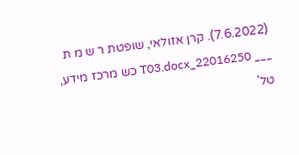(7.6.2022). קרן אזולאי, שופטת ר ש מ ת ___ 22016250_T03.docx כש מרכז מידע, טל'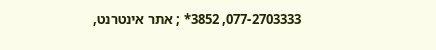077-2703333, 3852* ; אתר אינטרנט,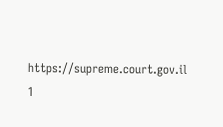https://supreme.court.gov.il 1